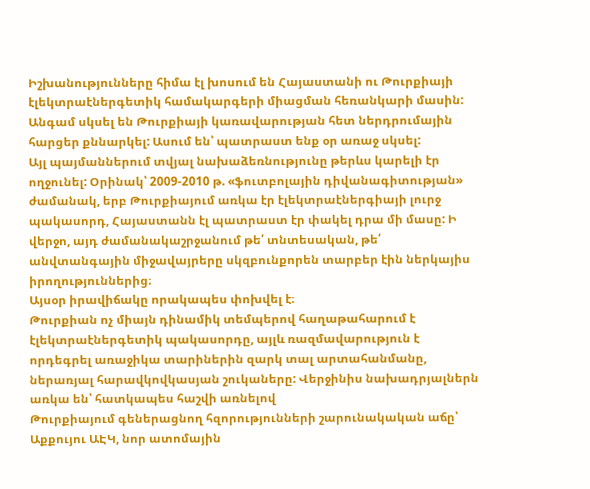Իշխանությունները հիմա էլ խոսում են Հայաստանի ու Թուրքիայի էլեկտրաէներգետիկ համակարգերի միացման հեռանկարի մասին: Անգամ սկսել են Թուրքիայի կառավարության հետ ներդրումային հարցեր քննարկել: Ասում են՝ պատրաստ ենք օր առաջ սկսել:
Այլ պայմաններում տվյալ նախաձեռնությունը թերևս կարելի էր ողջունել: Օրինակ՝ 2009-2010 թ. «ֆուտբոլային դիվանագիտության» ժամանակ, երբ Թուրքիայում առկա էր էլեկտրաէներգիայի լուրջ պակասորդ, Հայաստանն էլ պատրաստ էր փակել դրա մի մասը: Ի վերջո, այդ ժամանակաշրջանում թե՛ տնտեսական, թե՛ անվտանգային միջավայրերը սկզբունքորեն տարբեր էին ներկայիս իրողություններից։
Այսօր իրավիճակը որակապես փոխվել է։
Թուրքիան ոչ միայն դինամիկ տեմպերով հաղաթահարում է էլեկտրաէներգետիկ պակասորդը, այլև ռազմավարություն է որդեգրել առաջիկա տարիներին զարկ տալ արտահանմանը, ներառյալ հարավկովկասյան շուկաները: Վերջինիս նախադրյալներն առկա են՝ հատկապես հաշվի առնելով
Թուրքիայում գեներացնող հզորությունների շարունակական աճը՝ Աքքույու ԱԷԿ, նոր ատոմային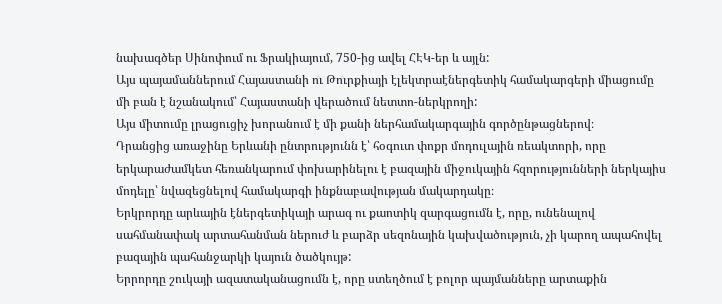նախագծեր Սինոփում ու Ֆրակիայում, 750-ից ավել ՀԷԿ-եր և այլն:
Այս պայամաններում Հայաստանի ու Թուրքիայի էլեկտրաէներգետիկ համակարգերի միացումը մի բան է նշանակում՝ Հայաստանի վերածում նետտո-ներկրողի:
Այս միտումը լրացուցիչ խորանում է մի քանի ներհամակարգային գործընթացներով։
Դրանցից առաջինը Երևանի ընտրությունն է՝ հօգուտ փոքր մոդուլային ռեակտորի, որը երկարաժամկետ հեռանկարում փոխարինելու է բազային միջուկային հզորությունների ներկայիս մոդելը՝ նվազեցնելով համակարգի ինքնաբավության մակարդակը։
Երկրորդը արևային էներգետիկայի արագ ու քաոտիկ զարգացումն է, որը, ունենալով սահմանափակ արտահանման ներուժ և բարձր սեզոնային կախվածություն, չի կարող ապահովել բազային պահանջարկի կայուն ծածկույթ:
Երրորդը շուկայի ազատականացումն է, որը ստեղծում է բոլոր պայմանները արտաքին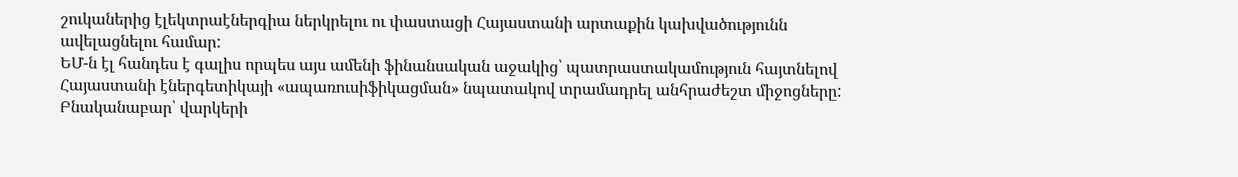շուկաներից էլեկտրաէներգիա ներկրելու ու փաստացի Հայաստանի արտաքին կախվածությունն ավելացնելու համար:
ԵՄ-ն էլ հանդես է գալիս որպես այս ամենի ֆինանսական աջակից՝ պատրաստակամություն հայտնելով Հայաստանի էներգետիկայի «ապառուսիֆիկացման» նպատակով տրամադրել անհրաժեշտ միջոցները: Բնականաբար՝ վարկերի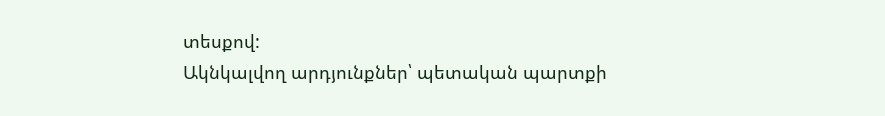տեսքով:
Ակնկալվող արդյունքներ՝ պետական պարտքի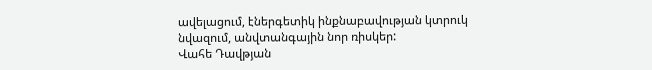ավելացում, էներգետիկ ինքնաբավության կտրուկ նվազում, անվտանգային նոր ռիսկեր:
Վահե Դավթյան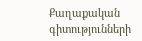Քաղաքական գիտությունների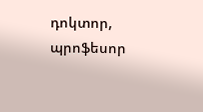դոկտոր, պրոֆեսոր